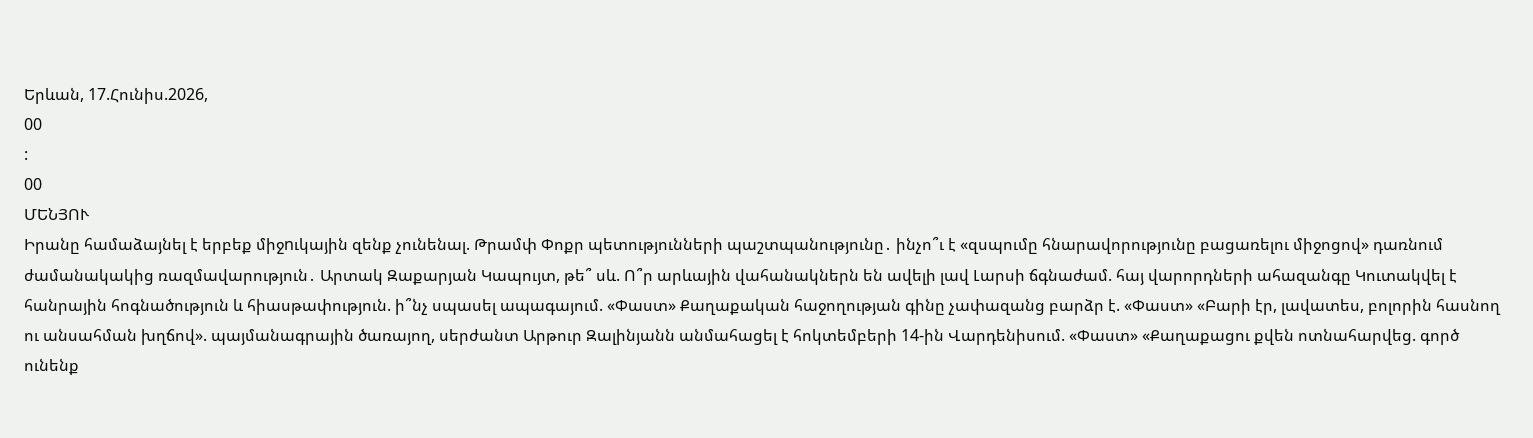Երևան, 17.Հունիս.2026,
00
:
00
ՄԵՆՅՈՒ
Իրանը համաձայնել է երբեք միջnւկային զենք չունենալ. Թրամփ Փոքր պետությունների պաշտպանությունը․ ինչո՞ւ է «զսպումը հնարավորությունը բացառելու միջոցով» դառնում ժամանակակից ռազմավարություն․ Արտակ Զաքարյան Կապույտ, թե՞ սև. Ո՞ր արևային վահանակներն են ավելի լավ Լարսի ճգնաժամ. հայ վարորդների ահազանգը Կուտակվել է հանրային հոգնածություն և հիասթափություն. ի՞նչ սպասել ապագայում. «Փաստ» Քաղաքական հաջողության գինը չափազանց բարձր է. «Փաստ» «Բարի էր, լավատես, բոլորին հասնող ու անսահման խղճով». պայմանագրային ծառայող, սերժանտ Արթուր Զալինյանն անմահացել է հոկտեմբերի 14-ին Վարդենիսում. «Փաստ» «Քաղաքացու քվեն ոտնահարվեց. գործ ունենք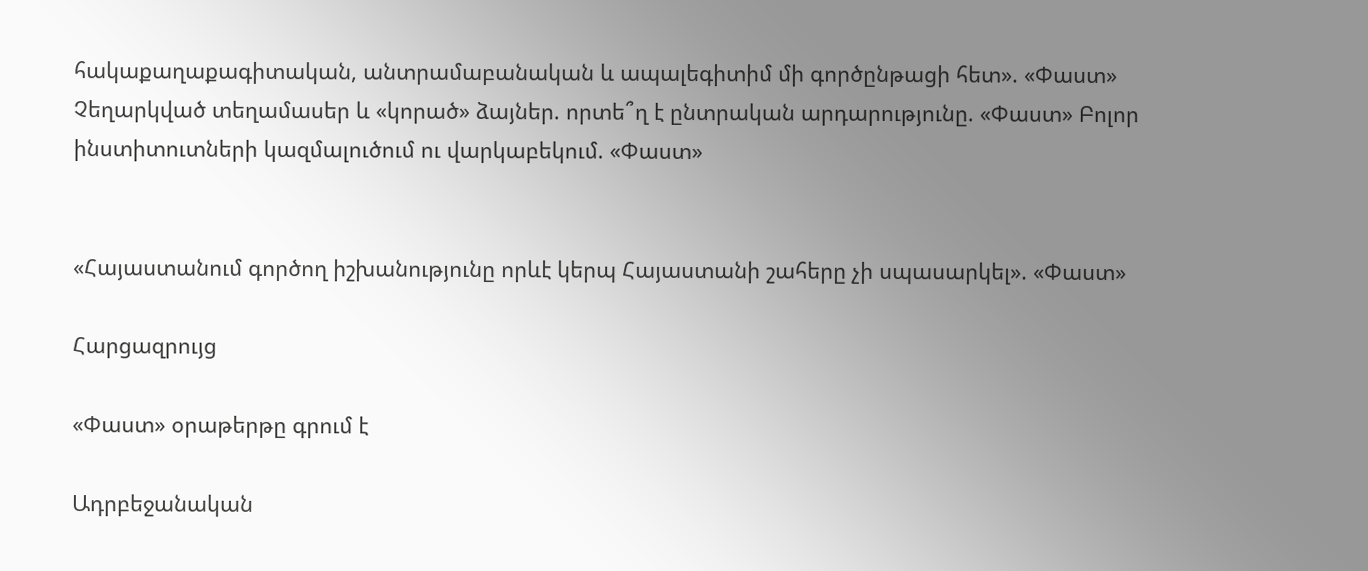հակաքաղաքագիտական, անտրամաբանական և ապալեգիտիմ մի գործընթացի հետ». «Փաստ» Չեղարկված տեղամասեր և «կորած» ձայներ. որտե՞ղ է ընտրական արդարությունը. «Փաստ» Բոլոր ինստիտուտների կազմալուծում ու վարկաբեկում. «Փաստ»


«Հայաստանում գործող իշխանությունը որևէ կերպ Հայաստանի շահերը չի սպասարկել». «Փաստ»

Հարցազրույց

«Փաստ» օրաթերթը գրում է

Ադրբեջանական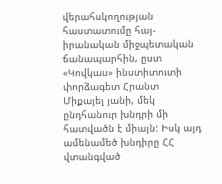վերահսկողության հաստատումը հայ-իրանական միջպետական ճանապարհին, ըստ «Կովկաս» ինստիտուտի փորձագետ Հրանտ Միքայել յանի, մեկ ընդհանուր խնդրի մի հատվածն է միայն: Իսկ այդ ամենամեծ խնդիրը ՀՀ վտանգված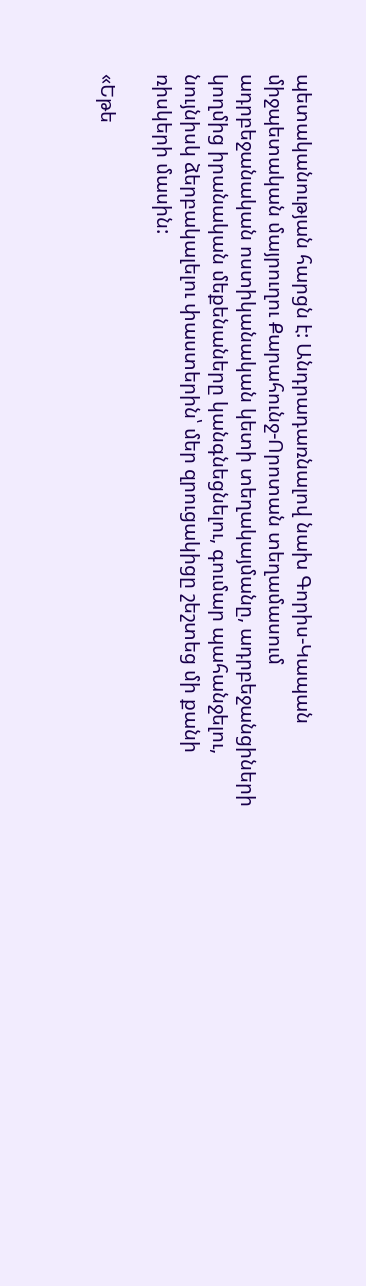պետականության հարցն է: Անդրադառնալով նախ Գորիս-Կապան միջպետական մայրուղու Քարահունջ-Որոտան տեղամասում ադրբեջանական ոստիկանական կետի տեղակայմանը, ադրբեջանցիների կողմից իրանական մեքենաները կանգնեցնելու, գումար պահանջելու, նույնիսկ ձերբակալելու փաստերին՝ մեր զրուցակիցը շեշտեց մի քանի ռիսկերի մասին:

«Եթե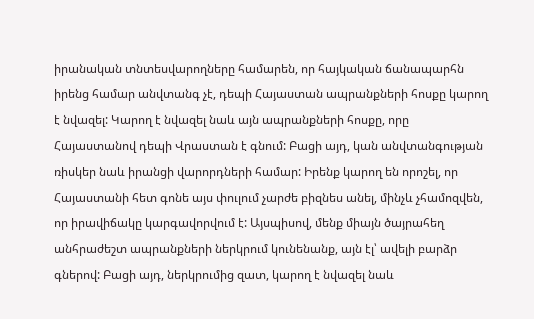իրանական տնտեսվարողները համարեն, որ հայկական ճանապարհն իրենց համար անվտանգ չէ, դեպի Հայաստան ապրանքների հոսքը կարող է նվազել: Կարող է նվազել նաև այն ապրանքների հոսքը, որը Հայաստանով դեպի Վրաստան է գնում: Բացի այդ, կան անվտանգության ռիսկեր նաև իրանցի վարորդների համար: Իրենք կարող են որոշել, որ Հայաստանի հետ գոնե այս փուլում չարժե բիզնես անել, մինչև չհամոզվեն, որ իրավիճակը կարգավորվում է: Այսպիսով, մենք միայն ծայրահեղ անհրաժեշտ ապրանքների ներկրում կունենանք, այն էլ՝ ավելի բարձր գներով: Բացի այդ, ներկրումից զատ, կարող է նվազել նաև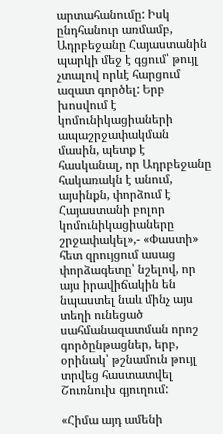արտահանումը: Իսկ ընդհանուր առմամբ, Ադրբեջանը Հայաստանին պարկի մեջ է գցում՝ թույլ չտալով որևէ հարցում ազատ գործել: Երբ խոսվում է կոմունիկացիաների ապաշրջափակման մասին, պետք է հասկանալ, որ Ադրբեջանը հակառակն է անում, այսինքն, փորձում է Հայաստանի բոլոր կոմունիկացիաները շրջափակել»,- «Փաստի» հետ զրույցում ասաց փորձագետը՝ նշելով, որ այս իրավիճակին են նպաստել նաև մինչ այս տեղի ունեցած սահմանազատման որոշ գործընթացներ, երբ, օրինակ՝ թշնամուն թույլ տրվեց հաստատվել Շուռնուխ գյուղում:

«Հիմա այդ ամենի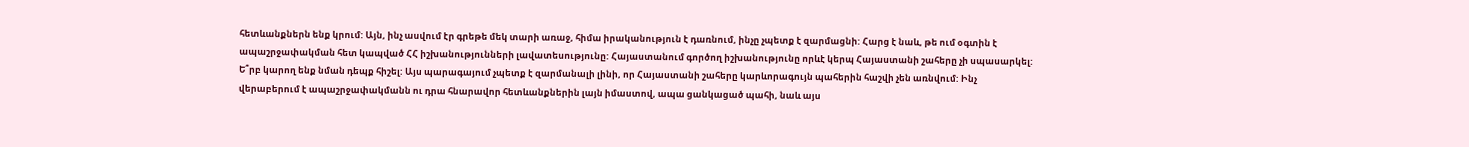հետևանքներն ենք կրում: Այն, ինչ ասվում էր գրեթե մեկ տարի առաջ, հիմա իրականություն է դառնում, ինչը չպետք է զարմացնի: Հարց է նաև, թե ում օգտին է ապաշրջափակման հետ կապված ՀՀ իշխանությունների լավատեսությունը: Հայաստանում գործող իշխանությունը որևէ կերպ Հայաստանի շահերը չի սպասարկել: Ե՞րբ կարող ենք նման դեպք հիշել: Այս պարագայում չպետք է զարմանալի լինի, որ Հայաստանի շահերը կարևորագույն պահերին հաշվի չեն առնվում: Ինչ վերաբերում է ապաշրջափակմանն ու դրա հնարավոր հետևանքներին լայն իմաստով, ապա ցանկացած պահի, նաև այս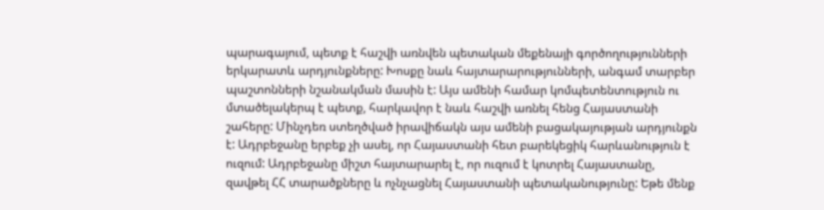պարագայում, պետք է հաշվի առնվեն պետական մեքենայի գործողությունների երկարատև արդյունքները: Խոսքը նաև հայտարարությունների, անգամ տարբեր պաշտոնների նշանակման մասին է: Այս ամենի համար կոմպետենտություն ու մտածելակերպ է պետք, հարկավոր է նաև հաշվի առնել հենց Հայաստանի շահերը: Մինչդեռ ստեղծված իրավիճակն այս ամենի բացակայության արդյունքն է: Ադրբեջանը երբեք չի ասել, որ Հայաստանի հետ բարեկեցիկ հարևանություն է ուզում: Ադրբեջանը միշտ հայտարարել է, որ ուզում է կոտրել Հայաստանը, զավթել ՀՀ տարածքները և ոչնչացնել Հայաստանի պետականությունը: Եթե մենք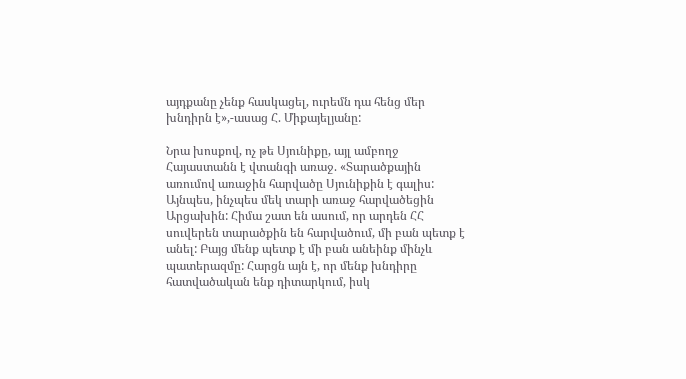այդքանը չենք հասկացել, ուրեմն դա հենց մեր խնդիրն է»,-ասաց Հ. Միքայելյանը:

Նրա խոսքով, ոչ թե Սյունիքը, այլ ամբողջ Հայաստանն է վտանգի առաջ. «Տարածքային առումով առաջին հարվածը Սյունիքին է գալիս: Այնպես, ինչպես մեկ տարի առաջ հարվածեցին Արցախին: Հիմա շատ են ասում, որ արդեն ՀՀ սուվերեն տարածքին են հարվածում, մի բան պետք է անել: Բայց մենք պետք է մի բան անեինք մինչև պատերազմը: Հարցն այն է, որ մենք խնդիրը հատվածական ենք դիտարկում, իսկ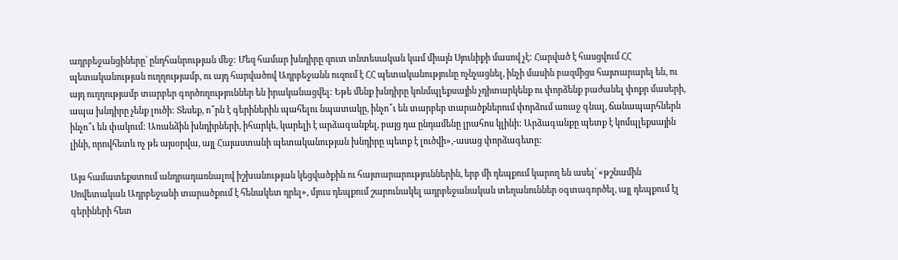ադրբեջանցիները՝ ընդհանրության մեջ: Մեզ համար խնդիրը զուտ տնտեսական կամ միայն Սյունիքի մասով չէ: Հարված է հասցվում ՀՀ պետականության ուղղությամբ, ու այդ հարվածով Ադրբեջանն ուզում է ՀՀ պետականությունը ոչնչացնել, ինչի մասին բազմիցս հայտարարել են, ու այդ ուղղությամբ տարբեր գործողություններ են իրականացվել: Եթե մենք խնդիրը կոնմպլեքսային չդիտարկենք ու փորձենք բաժանել փոքր մասերի, ապա խնդիրը չենք լուծի: Տեսեք, ո՞րն է գերիներին պահելու նպատակը, ինչո՞ւ են տարբեր տարածքներում փորձում առաջ գնալ, ճանապարհներն ինչո՞ւ են փակում: Առանձին խնդիրների, իհարկե, կարելի է արձագանքել, բայց դա ընդամենը լրահոս կլինի: Արձագանքը պետք է կոմպլեքսային լինի, որովհետև ոչ թե այսօրվա, այլ Հայաստանի պետականության խնդիրը պետք է լուծվի»,-ասաց փորձագետը:

Այս համատեքստում անդրադառնալով իշխանության կեցվածքին ու հայտարարություններին, երբ մի դեպքում կարող են ասել՝ «թշնամին Սովետական Ադրբեջանի տարածքում է հենակետ դրել», մյուս դեպքում շարունակել ադրբեջանական տեղանուններ օգտագործել, այլ դեպքում էլ գերիների հետ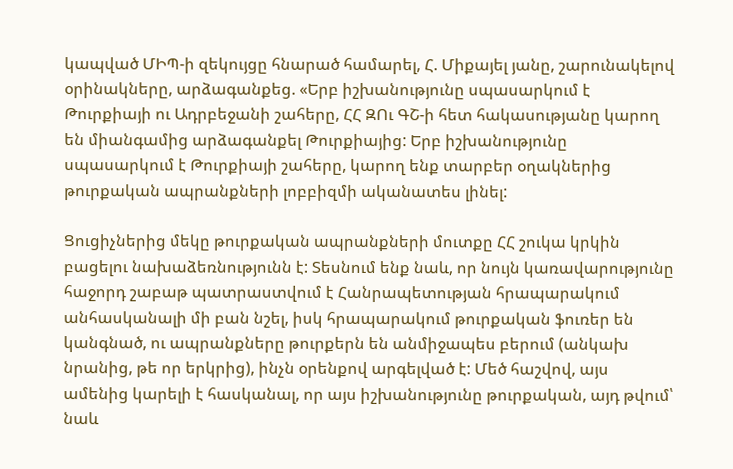կապված ՄԻՊ-ի զեկույցը հնարած համարել, Հ. Միքայել յանը, շարունակելով օրինակները, արձագանքեց. «Երբ իշխանությունը սպասարկում է Թուրքիայի ու Ադրբեջանի շահերը, ՀՀ ԶՈւ ԳՇ-ի հետ հակասությանը կարող են միանգամից արձագանքել Թուրքիայից: Երբ իշխանությունը սպասարկում է Թուրքիայի շահերը, կարող ենք տարբեր օղակներից թուրքական ապրանքների լոբբիզմի ականատես լինել:

Ցուցիչներից մեկը թուրքական ապրանքների մուտքը ՀՀ շուկա կրկին բացելու նախաձեռնությունն է: Տեսնում ենք նաև, որ նույն կառավարությունը հաջորդ շաբաթ պատրաստվում է Հանրապետության հրապարակում անհասկանալի մի բան նշել, իսկ հրապարակում թուրքական ֆուռեր են կանգնած, ու ապրանքները թուրքերն են անմիջապես բերում (անկախ նրանից, թե որ երկրից), ինչն օրենքով արգելված է: Մեծ հաշվով, այս ամենից կարելի է հասկանալ, որ այս իշխանությունը թուրքական, այդ թվում՝ նաև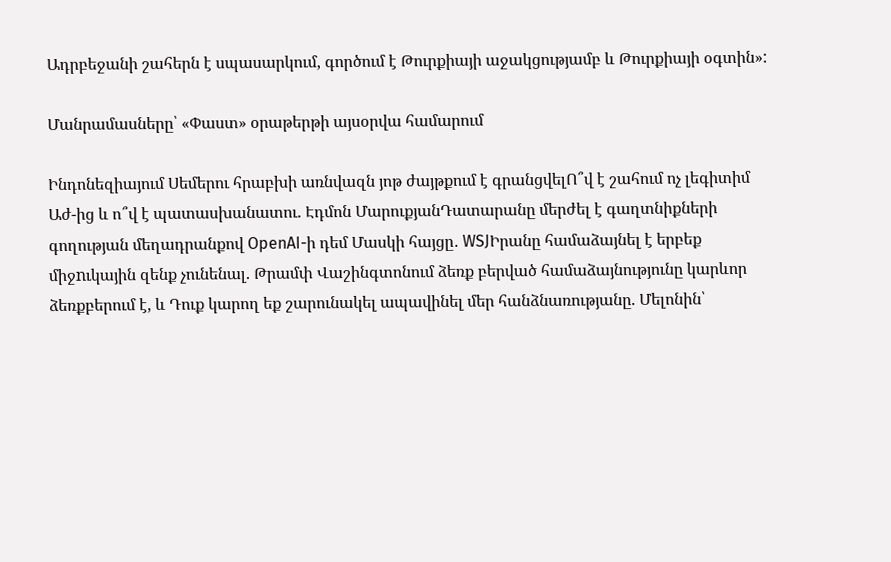Ադրբեջանի շահերն է սպասարկում, գործում է Թուրքիայի աջակցությամբ և Թուրքիայի օգտին»:

Մանրամասները՝ «Փաստ» օրաթերթի այսօրվա համարում

Ինդոնեզիայում Սեմերու հրաբխի առնվազն յոթ ժայթքում է գրանցվելՈ՞վ է շահում ոչ լեգիտիմ Աժ-ից և ո՞վ է պատասխանատու. Էդմոն ՄարուքյանԴատարանը մերժել է գաղտնիքների գողության մեղադրանքով OpenAI-ի դեմ Մասկի հայցը․ WSJԻրանը համաձայնել է երբեք միջnւկային զենք չունենալ. Թրամփ Վաշինգտոնում ձեռք բերված համաձայնությունը կարևոր ձեռքբերում է, և Դուք կարող եք շարունակել ապավինել մեր հանձնառությանը. Մելոնին՝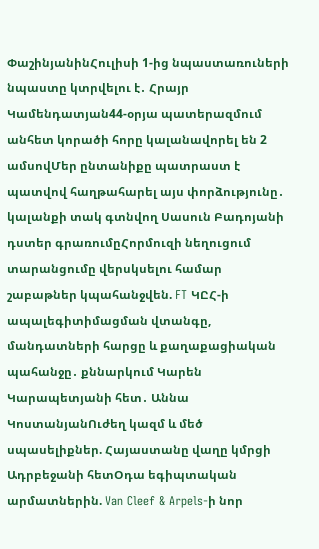ՓաշինյանինՀուլիսի 1-ից նպաստառուների նպաստը կտրվելու է․ Հրայր Կամենդատյան44-օրյա պատերազմում անհետ կորածի հորը կալանավորել են 2 ամսովՄեր ընտանիքը պատրաստ է պատվով հաղթահարել այս փորձությունը․ կալանքի տակ գտնվող Սասուն Բադոյանի դստեր գրառումըՀորմուզի նեղուցում տարանցումը վերսկսելու համար շաբաթներ կպահանջվեն. FT ԿԸՀ-ի ապալեգիտիմացման վտանգը, մանդատների հարցը և քաղաքացիական պահանջը․ քննարկում Կարեն Կարապետյանի հետ․ Աննա ԿոստանյանՈւժեղ կազմ և մեծ սպասելիքներ. Հայաստանը վաղը կմրցի Ադրբեջանի հետՕդա եգիպտական արմատներին. Van Cleef & Arpels-ի նոր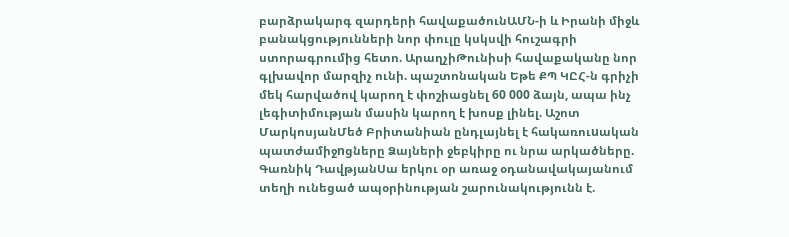բարձրակարգ զարդերի հավաքածունԱՄՆ-ի և Իրանի միջև բանակցությունների նոր փուլը կսկսվի հուշագրի ստորագրումից հետո. ԱրաղչիԹունիսի հավաքականը նոր գլխավոր մարզիչ ունի. պաշտոնական Եթե ՔՊ ԿԸՀ-ն գրիչի մեկ հարվածով կարող է փոշիացնել 60 000 ձայն, ապա ինչ լեգիտիմության մասին կարող է խոսք լինել. Աշոտ ՄարկոսյանՄեծ Բրիտանիան ընդլայնել է հակառուuական պատժամիջnցները Ձայների ջեբկիրը ու նրա արկածները. Գառնիկ ԴավթյանՍա երկու օր առաջ օդանավակայանում տեղի ունեցած ապօրինության շարունակությունն է.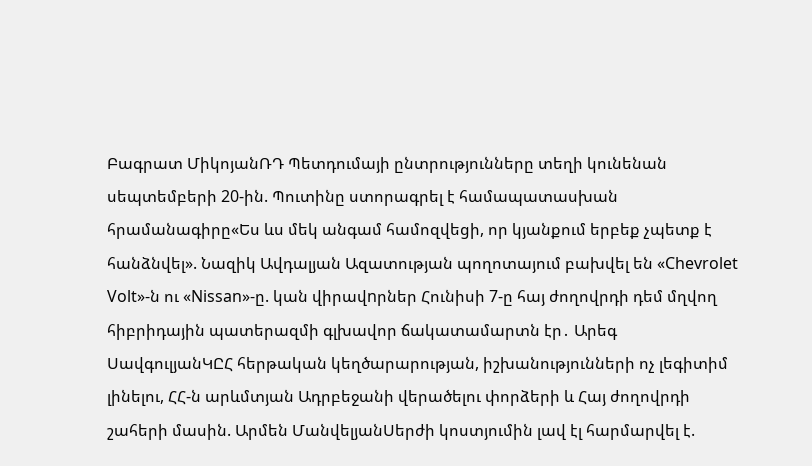Բագրատ ՄիկոյանՌԴ Պետդումայի ընտրությունները տեղի կունենան սեպտեմբերի 20-ին. Պուտինը ստորագրել է համապատասխան հրամանագիրը«Ես ևս մեկ անգամ համոզվեցի, որ կյանքում երբեք չպետք է հանձնվել». Նազիկ Ավդալյան Ազատության պողոտայում բախվել են «Chevrolet Volt»-ն ու «Nissan»-ը. կան վիրավnրներ Հունիսի 7-ը հայ ժողովրդի դեմ մղվող հիբրիդային պատերազմի գլխավոր ճակատամարտն էր․ Արեգ ՍավգուլյանԿԸՀ հերթական կեղծարարության, իշխանությունների ոչ լեգիտիմ լինելու, ՀՀ-ն արևմտյան Ադրբեջանի վերածելու փորձերի և Հայ ժողովրդի շահերի մասին. Արմեն ՄանվելյանՍերժի կոստյումին լավ էլ հարմարվել է.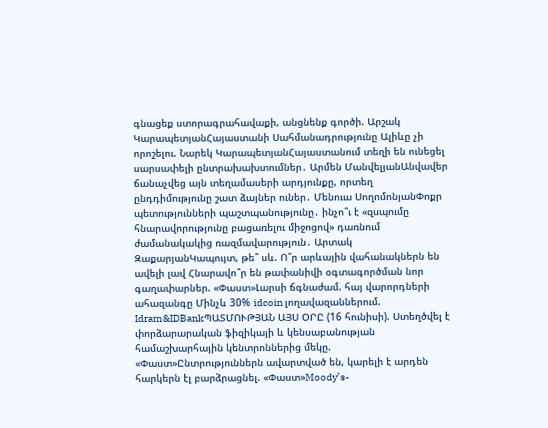գնացեք ստորագրահավաքի, անցնենք գործի. Արշակ ԿարապետյանՀայաստանի Սահմանադրությունը Ալիևը չի որոշելու. Նարեկ ԿարապետյանՀայաստանում տեղի են ունեցել սարսափելի ընտրախախտումներ․ Արմեն ՄանվելյանԱնվավեր ճանաչվեց այն տեղամասերի արդյունքը, որտեղ ընդդիմությունը շատ ձայներ ուներ․ Մենուա ՍողոմոնյանՓոքր պետությունների պաշտպանությունը․ ինչո՞ւ է «զսպումը հնարավորությունը բացառելու միջոցով» դառնում ժամանակակից ռազմավարություն․ Արտակ ԶաքարյանԿապույտ, թե՞ սև. Ո՞ր արևային վահանակներն են ավելի լավ Հնարավո՞ր են թափանիվի օգտագործման նոր գաղափարներ. «Փաստ»Լարսի ճգնաժամ. հայ վարորդների ահազանգը Մինչև 30% idcoin լողավազաններում. Idram&IDBankՊԱՏՄՈՒԹՅԱՆ ԱՅՍ ՕՐԸ (16 հունիսի). Ստեղծվել է փորձարարական ֆիզիկայի և կենսաբանության համաշխարհային կենտրոններից մեկը. «Փաստ»Ընտրություններն ավարտված են, կարելի է արդեն հարկերն էլ բարձրացնել. «Փաստ»Moody’s-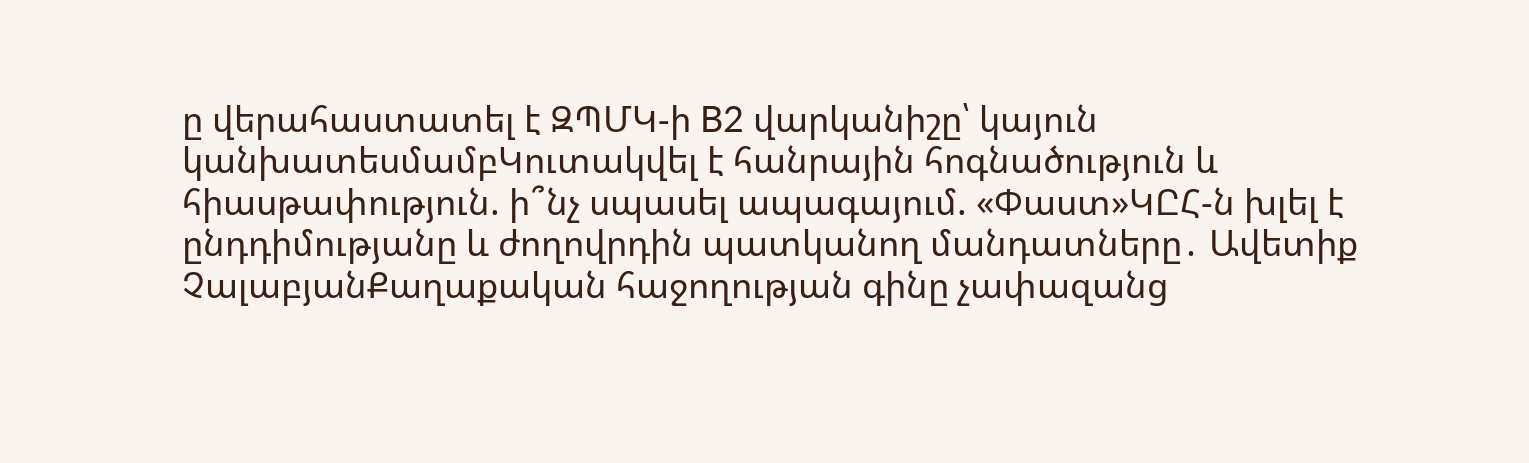ը վերահաստատել է ԶՊՄԿ-ի B2 վարկանիշը՝ կայուն կանխատեսմամբԿուտակվել է հանրային հոգնածություն և հիասթափություն. ի՞նչ սպասել ապագայում. «Փաստ»ԿԸՀ-ն խլել է ընդդիմությանը և ժողովրդին պատկանող մանդատները․ Ավետիք ՉալաբյանՔաղաքական հաջողության գինը չափազանց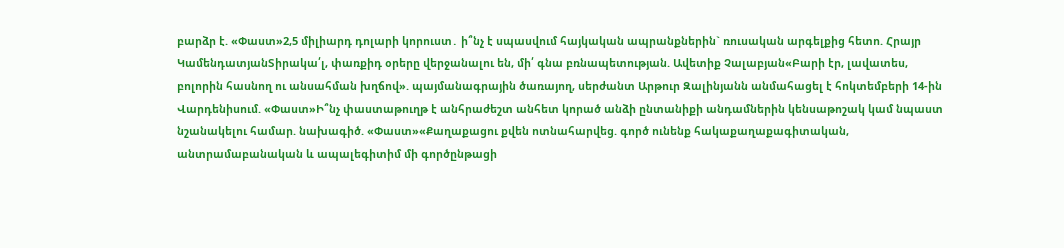բարձր է. «Փաստ»2,5 միլիարդ դոլարի կորուստ․ ի՞նչ է սպասվում հայկական ապրանքներին` ռուսական արգելքից հետո. Հրայր ԿամենդատյանՏիրակա՛լ, փառքիդ օրերը վերջանալու են, մի՛ գնա բռնապետության. Ավետիք Չալաբյան«Բարի էր, լավատես, բոլորին հասնող ու անսահման խղճով». պայմանագրային ծառայող, սերժանտ Արթուր Զալինյանն անմահացել է հոկտեմբերի 14-ին Վարդենիսում. «Փաստ»Ի՞նչ փաստաթուղթ է անհրաժեշտ անհետ կորած անձի ընտանիքի անդամներին կենսաթոշակ կամ նպաստ նշանակելու համար. նախագիծ. «Փաստ»«Քաղաքացու քվեն ոտնահարվեց. գործ ունենք հակաքաղաքագիտական, անտրամաբանական և ապալեգիտիմ մի գործընթացի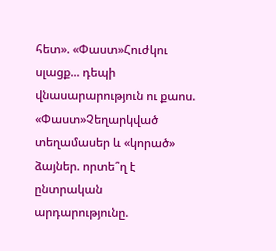հետ». «Փաստ»Հուժկու սլացք... դեպի վնասարարություն ու քաոս. «Փաստ»Չեղարկված տեղամասեր և «կորած» ձայներ. որտե՞ղ է ընտրական արդարությունը.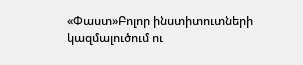«Փաստ»Բոլոր ինստիտուտների կազմալուծում ու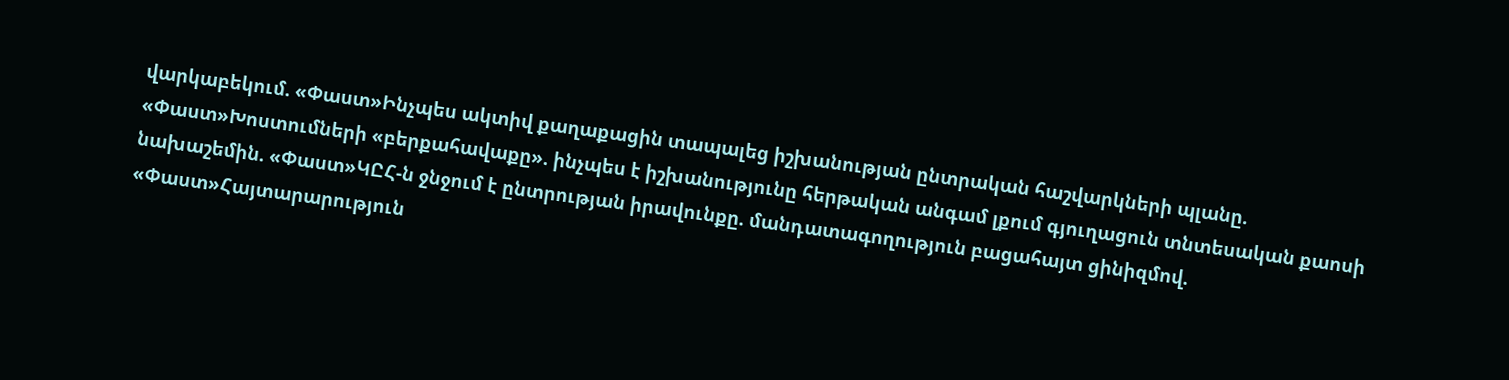վարկաբեկում. «Փաստ»Ինչպես ակտիվ քաղաքացին տապալեց իշխանության ընտրական հաշվարկների պլանը. «Փաստ»Խոստումների «բերքահավաքը». ինչպես է իշխանությունը հերթական անգամ լքում գյուղացուն տնտեսական քաոսի նախաշեմին. «Փաստ»ԿԸՀ-ն ջնջում է ընտրության իրավունքը. մանդատագողություն բացահայտ ցինիզմով. «Փաստ»Հայտարարություն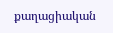քաղացիական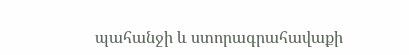պահանջի և ստորագրահավաքի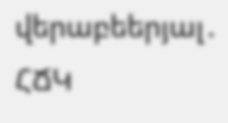վերաբեերյալ․ ՀՃԿ